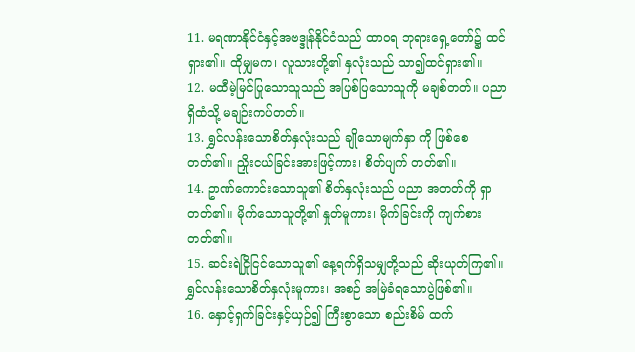11. မရဏာနိုင်ငံနှင့်အဗဒ္ဒုန်နိုင်ငံသည် ထာဝရ ဘုရားရှေ့တော်၌ ထင်ရှား၏။ ထိုမျှမက၊ လူသားတို့၏ နှလုံးသည် သာ၍ထင်ရှား၏။
12. မထီမဲ့မြင်ပြုသောသူသည် အပြစ်ပြသောသူကို မချစ်တတ်။ ပညာရှိထံသို့ မချဉ်းကပ်တတ်။
13. ရွှင်လန်းသောစိတ်နှလုံးသည် ချိုသောမျက်နှာ ကို ဖြစ်စေတတ်၏။ ညှိုးငယ်ခြင်းအားဖြင့်ကား၊ စိတ်ပျက် တတ်၏။
14. ဥာဏ်ကောင်းသောသူ၏ စိတ်နှလုံးသည် ပညာ အတတ်ကို ရှာတတ်၏။ မိုက်သောသူတို့၏ နှုတ်မူကား၊ မိုက်ခြင်းကို ကျက်စားတတ်၏။
15. ဆင်းရဲငြိုငြင်သောသူ၏ နေ့ရက်ရှိသမျှတို့သည် ဆိုးယုတ်ကြ၏။ ရွှင်လန်းသောစိတ်နှလုံးမူကား၊ အစဉ် အမြဲခံရသောပွဲဖြစ်၏။
16. နှောင့်ရှက်ခြင်းနှင့်ယှဉ်၍ ကြီးစွာသော စည်းစိမ် ထက်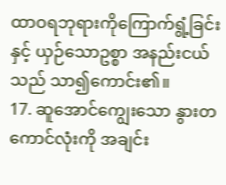ထာဝရဘုရားကိုကြောက်ရွံ့ခြင်းနှင့် ယှဉ်သောဥစ္စာ အနည်းငယ်သည် သာ၍ကောင်း၏။
17. ဆူအောင်ကျွေးသော နွားတကောင်လုံးကို အချင်း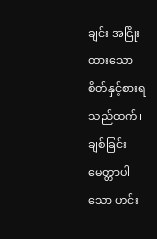ချင်း အငြိုးထားသောစိတ်နှင့်စားရသည်ထက်၊ ချစ်ခြင်းမေတ္တာပါသော ဟင်း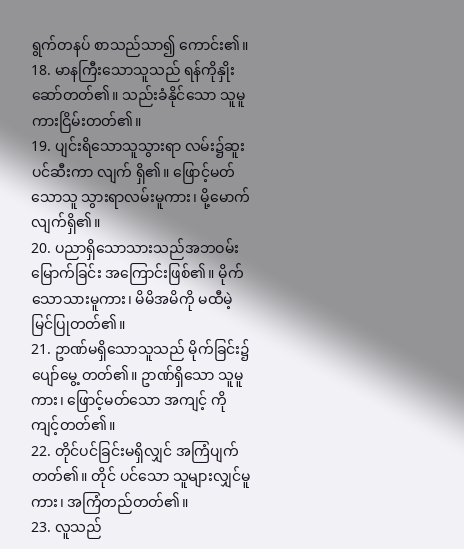ရွက်တနပ် စာသည်သာ၍ ကောင်း၏။
18. မာနကြီးသောသူသည် ရန်ကိုနှိုးဆော်တတ်၏။ သည်းခံနိုင်သော သူမူကားငြိမ်းတတ်၏။
19. ပျင်းရိသောသူသွားရာ လမ်း၌ဆူးပင်ဆီးကာ လျက် ရှိ၏။ ဖြောင့်မတ်သောသူ သွားရာလမ်းမူကား၊ မို့မောက်လျက်ရှိ၏။
20. ပညာရှိသောသားသည်အဘဝမ်းမြောက်ခြင်း အကြောင်းဖြစ်၏။ မိုက်သောသားမူကား၊ မိမိအမိကို မထီမဲ့မြင်ပြုတတ်၏။
21. ဥာဏ်မရှိသောသူသည် မိုက်ခြင်း၌ ပျော်မွေ့ တတ်၏။ ဥာဏ်ရှိသော သူမူကား၊ ဖြောင့်မတ်သော အကျင့် ကို ကျင့်တတ်၏။
22. တိုင်ပင်ခြင်းမရှိလျှင် အကြံပျက်တတ်၏။ တိုင် ပင်သော သူများလျှင်မူကား၊ အကြံတည်တတ်၏။
23. လူသည်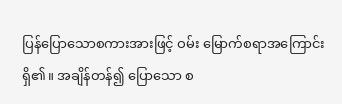ပြန်ပြောသောစကားအားဖြင့် ဝမ်း မြောက်စရာအကြောင်းရှိ၏။ အချိန်တန်၍ ပြောသော စ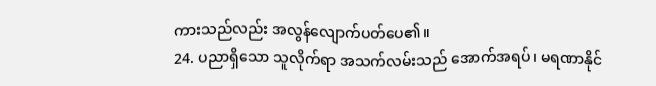ကားသည်လည်း အလွန်လျောက်ပတ်ပေ၏။
24. ပညာရှိသော သူလိုက်ရာ အသက်လမ်းသည် အောက်အရပ်၊ မရဏာနိုင်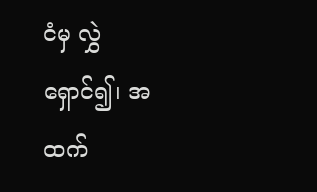ငံမှ လွှဲရှောင်၍၊ အထက်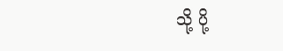သို့ ပို့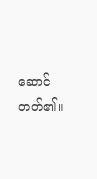ဆောင်တတ်၏။